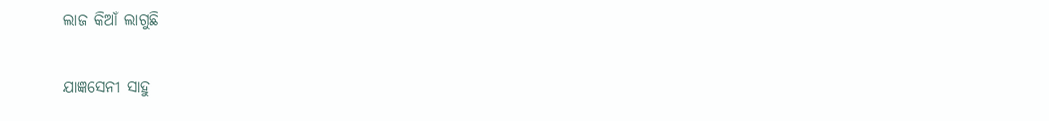ଲାଜ କିଆଁ ଲାଗୁଛି

ଯାଜ୍ଞସେନୀ ସାହୁ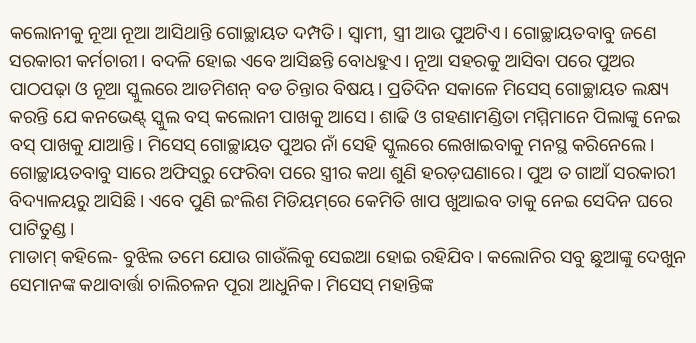କଲୋନୀକୁ ନୂଆ ନୂଆ ଆସିଥାନ୍ତି ଗୋଚ୍ଛାୟତ ଦମ୍ପତି। ସ୍ବାମୀ, ସ୍ତ୍ରୀ ଆଉ ପୁଅଟିଏ। ଗୋଚ୍ଛାୟତବାବୁ ଜଣେ ସରକାରୀ କର୍ମଚାରୀ। ବଦଳି ହୋଇ ଏବେ ଆସିଛନ୍ତି ବୋଧହୁଏ। ନୂଆ ସହରକୁ ଆସିବା ପରେ ପୁଅର ପାଠପଢ଼ା ଓ ନୂଆ ସ୍କୁଲରେ ଆଡମିଶନ୍‌ ବଡ ଚିନ୍ତାର ବିଷୟ। ପ୍ରତିଦିନ ସକାଳେ ମିସେସ୍‌ ଗୋଚ୍ଛାୟତ ଲକ୍ଷ୍ୟ କରନ୍ତି ଯେ କନଭେଣ୍ଟ୍‌ ସ୍କୁଲ ବସ୍‌ କଲୋନୀ ପାଖକୁ ଆସେ। ଶାଢି ଓ ଗହଣାମଣ୍ଡିତା ମମ୍ମିମାନେ ପିଲାଙ୍କୁ ନେଇ ବସ୍‌ ପାଖକୁ ଯାଆନ୍ତି। ମିସେସ୍‌ ଗୋଚ୍ଛାୟତ ପୁଅର ନାଁ ସେହି ସ୍କୁଲରେ ଲେଖାଇବାକୁ ମନସ୍ଥ କରିନେଲେ। ଗୋଚ୍ଛାୟତବାବୁ ସାରେ ଅଫିସ୍‌ରୁ ଫେରିବା ପରେ ସ୍ତ୍ରୀର କଥା ଶୁଣି ହରଡ଼ଘଣାରେ। ପୁଅ ତ ଗାଆଁ ସରକାରୀ ବିଦ୍ୟାଳୟରୁ ଆସିଛି। ଏବେ ପୁଣି ଇଂଲିଶ ମିଡିୟମ୍‌ରେ କେମିତି ଖାପ ଖୁଆଇବ ତାକୁ ନେଇ ସେଦିନ ଘରେ ପାଟିତୁଣ୍ଡ।
ମାଡାମ୍‌ କହିଲେ- ବୁଝିଲ ତମେ ଯୋଉ ଗାଉଁଲିକୁ ସେଇଆ ହୋଇ ରହିଯିବ। କଲୋନିର ସବୁ ଛୁଆଙ୍କୁ ଦେଖୁନ ସେମାନଙ୍କ କଥାବାର୍ତ୍ତା ଚାଲିଚଳନ ପୂରା ଆଧୁନିକ। ମିସେସ୍‌ ମହାନ୍ତିଙ୍କ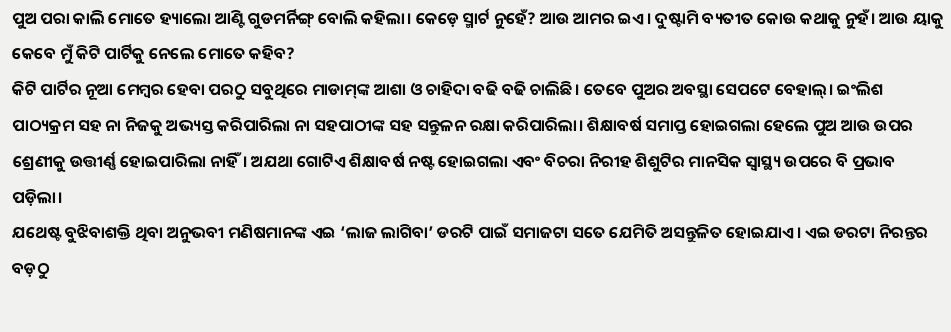ପୁଅ ପରା କାଲି ମୋତେ ହ୍ୟାଲୋ ଆଣ୍ଟି ଗୁଡମର୍ନିଙ୍ଗ୍‌ ବୋଲି କହିଲା। କେଡ଼େ ସ୍ମାର୍ଟ ନୁହେଁ? ଆଉ ଆମର ଇଏ। ଦୁଷ୍ଟାମି ବ୍ୟତୀତ କୋଉ କଥାକୁ ନୁହଁ। ଆଉ ୟାକୁ କେବେ ମୁଁ କିଟି ପାର୍ଟିକୁ ନେଲେ ମୋତେ କହିବ?
କିଟି ପାର୍ଟିର ନୂଆ ମେମ୍ବର ହେବା ପରଠୁ ସବୁଥିରେ ମାଡାମ୍‌ଙ୍କ ଆଶା ଓ ଚାହିଦା ବଢି ବଢି ଚାଲିଛି। ତେବେ ପୁଅର ଅବସ୍ଥା ସେପଟେ ବେହାଲ୍‌। ଇଂଲିଶ ପାଠ୍ୟକ୍ରମ ସହ ନା ନିଜକୁ ଅଭ୍ୟସ୍ତ କରିପାରିଲା ନା ସହପାଠୀଙ୍କ ସହ ସନ୍ତୁଳନ ରକ୍ଷା କରିପାରିଲା। ଶିକ୍ଷାବର୍ଷ ସମାପ୍ତ ହୋଇଗଲା ହେଲେ ପୁଅ ଆଉ ଉପର ଶ୍ରେଣୀକୁ ଉତ୍ତୀର୍ଣ୍ଣ ହୋଇପାରିଲା ନାହିଁ। ଅଯଥା ଗୋଟିଏ ଶିକ୍ଷାବର୍ଷ ନଷ୍ଟ ହୋଇଗଲା ଏବଂ ବିଚରା ନିରୀହ ଶିଶୁଟିର ମାନସିକ ସ୍ବାସ୍ଥ୍ୟ ଉପରେ ବି ପ୍ରଭାବ ପଡ଼ିଲା।
ଯଥେଷ୍ଟ ବୁଝିବାଶକ୍ତି ଥିବା ଅନୁଭବୀ ମଣିଷମାନଙ୍କ ଏଇ ‘ଲାଜ ଲାଗିବା’ ଡରଟି ପାଇଁ ସମାଜଟା ସତେ ଯେମିତି ଅସନ୍ତୁଳିତ ହୋଇଯାଏ। ଏଇ ଡରଟା ନିରନ୍ତର ବଡ଼ଠୁ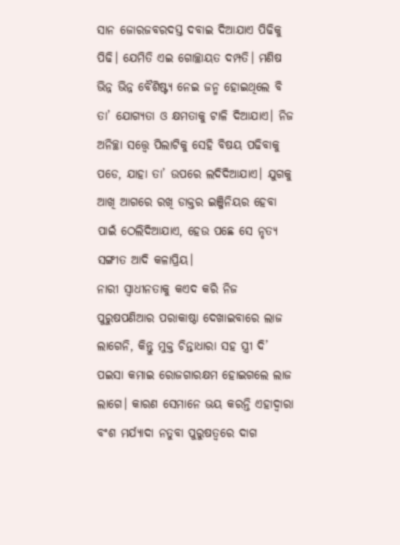ସାନ ଜୋରଜବରଦସ୍ତ ଦବାଇ ଦିଆଯାଏ ପିଢିକୁ ପିଢି। ଯେମିତି ଏଇ ଗୋଚ୍ଛାୟତ ଦମ୍ପତି। ମଣିଷ ଭିନ୍ନ ଭିନ୍ନ ବୈଶିଷ୍ଟ୍ୟ ନେଇ ଜନ୍ମ ହୋଇଥିଲେ ବି ତା’ ଯୋଗ୍ୟତା ଓ କ୍ଷମତାକୁ ଟାଳି ଦିଆଯାଏ। ନିଜ ଅନିଚ୍ଛା ସତ୍ତ୍ବେ ପିଲାଟିକୁ ସେହି ବିଷୟ ପଢିବାକୁ ପଡେ, ଯାହା ତା’ ଉପରେ ଲଦିଦିଆଯାଏ। ଯୁଗକୁ ଆଖି ଆଗରେ ରଖି ଡାକ୍ତର ଇଞ୍ଜିନିୟର ହେବା ପାଇଁ ଠେଲିଦିଆଯାଏ, ହେଉ ପଛେ ସେ ନୃତ୍ୟ ସଙ୍ଗୀତ ଆଦି କଳାପ୍ରିୟ।
ନାରୀ ସ୍ବାଧୀନତାକୁ କଏଦ କରି ନିଜ ପୁରୁଷପଣିଆର ପରାକାଷ୍ଠା ଦେଖାଇବାରେ ଲାଜ ଲାଗେନି, କିନ୍ତୁ ମୁକ୍ତ ଚିନ୍ତାଧାରା ସହ ସ୍ତ୍ରୀ ଦି’ ପଇସା କମାଇ ରୋଜଗାରକ୍ଷମ ହୋଇଗଲେ ଲାଜ ଲାଗେ। କାରଣ ସେମାନେ ଭୟ କରନ୍ତି ଏହାଦ୍ବାରା ବଂଶ ମର୍ଯ୍ୟାଦା ନତୁବା ପୁରୁଷତ୍ୱରେ ଦାଗ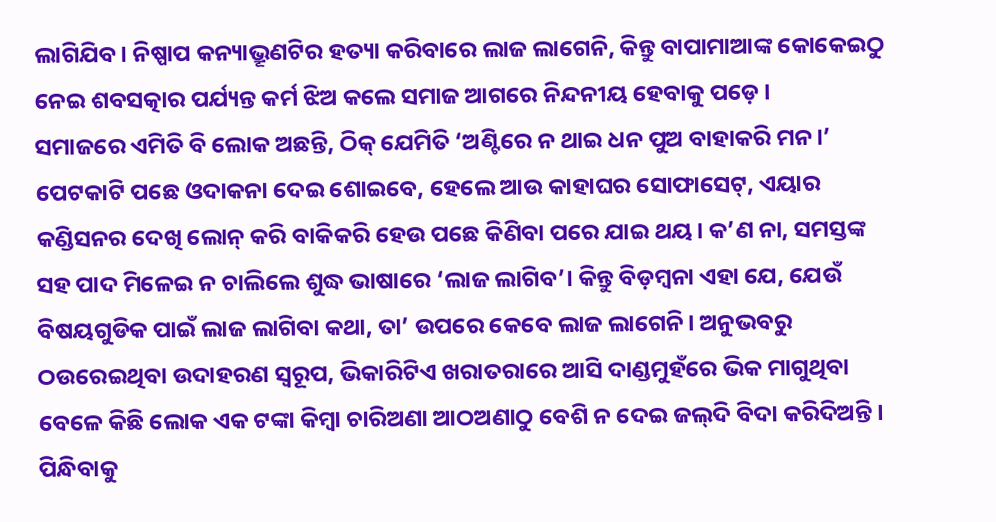ଲାଗିଯିବ। ନିଷ୍ପାପ କନ୍ୟାଭ୍ରୂଣଟିର ହତ୍ୟା କରିବାରେ ଲାଜ ଲାଗେନି, କିନ୍ତୁ ବାପାମାଆଙ୍କ କୋକେଇଠୁ ନେଇ ଶବସତ୍କାର ପର୍ଯ୍ୟନ୍ତ କର୍ମ ଝିଅ କଲେ ସମାଜ ଆଗରେ ନିନ୍ଦନୀୟ ହେବାକୁ ପଡ଼େ।
ସମାଜରେ ଏମିତି ବି ଲୋକ ଅଛନ୍ତି, ଠିକ୍‌ ଯେମିତି ‘ଅଣ୍ଟିରେ ନ ଥାଇ ଧନ ପୁଅ ବାହାକରି ମନ।’ ପେଟକାଟି ପଛେ ଓଦାକନା ଦେଇ ଶୋଇବେ, ହେଲେ ଆଉ କାହାଘର ସୋଫାସେଟ୍‌, ଏୟାର କଣ୍ଡିସନର ଦେଖି ଲୋନ୍‌ କରି ବାକିକରି ହେଉ ପଛେ କିଣିବା ପରେ ଯାଇ ଥୟ। କ’ଣ ନା, ସମସ୍ତଙ୍କ ସହ ପାଦ ମିଳେଇ ନ ଚାଲିଲେ ଶୁଦ୍ଧ ଭାଷାରେ ‘ଲାଜ ଲାଗିବ’। କିନ୍ତୁ ବିଡ଼ମ୍ବନା ଏହା ଯେ, ଯେଉଁ ବିଷୟଗୁଡିକ ପାଇଁ ଲାଜ ଲାଗିବା କଥା, ତା’ ଉପରେ କେବେ ଲାଜ ଲାଗେନି। ଅନୁଭବରୁ ଠଉରେଇଥିବା ଉଦାହରଣ ସ୍ବରୂପ, ଭିକାରିଟିଏ ଖରାତରାରେ ଆସି ଦାଣ୍ଡମୁହଁରେ ଭିକ ମାଗୁଥିବା ବେଳେ କିଛି ଲୋକ ଏକ ଟଙ୍କା କିମ୍ବା ଚାରିଅଣା ଆଠଅଣାଠୁ ବେଶି ନ ଦେଇ ଜଲ୍‌ଦି ବିଦା କରିଦିଅନ୍ତି। ପିନ୍ଧିବାକୁ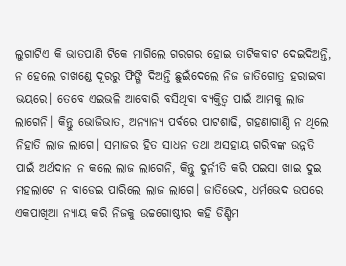ଲୁଗାଟିଏ କି ଭାତପାଣି ଟିକେ ମାଗିଲେ ଗରଗର ହୋଇ ତାଟିକବାଟ ଦେଇଦିଅନ୍ତି, ନ ହେଲେ ଚାଖଣ୍ଡେ ଦୂରରୁ ଫିଙ୍ଗି ଦିଅନ୍ତି ଛୁଇଁଦେଲେ ନିଜ ଜାତିଗୋତ୍ର ହରାଇବା ଭୟରେ। ତେବେ ଏଇଭଳି ଆବୋରି ବସିଥିବା ବ୍ୟକ୍ତିତ୍ୱ ପାଇଁ ଆମକୁ ଲାଜ ଲାଗେନି। କିନ୍ତୁ ଭୋଜିଭାତ, ଅନ୍ୟାନ୍ୟ ପର୍ବରେ ପାଟଶାଢି, ଗହଣାଗାଣ୍ଠି ନ ଥିଲେ ନିହାତି ଲାଜ ଲାଗେ। ସମାଜର ହିତ ସାଧନ ତଥା ଅସହାୟ ଗରିବଙ୍କ ଉନ୍ନତି ପାଇଁ ଅର୍ଥଦାନ ନ କଲେ ଲାଜ ଲାଗେନି, କିନ୍ତୁ ଦୁର୍ନୀତି କରି ପଇସା ଖାଇ ଦୁଇ ମହଲାଟେ ନ ବାଡେଇ ପାରିଲେ ଲାଜ ଲାଗେ। ଜାତିଭେଦ, ଧର୍ମଭେଦ ଉପରେ ଏକପାଖିଆ ନ୍ୟାୟ କରି ନିଜକୁ ଉଚ୍ଚଗୋଷ୍ଠୀର କହି ଡିଣ୍ଡିମ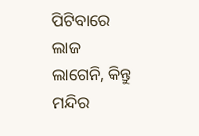ପିଟିବାରେ ଲାଜ ଲାଗେନି, କିନ୍ତୁ ମନ୍ଦିର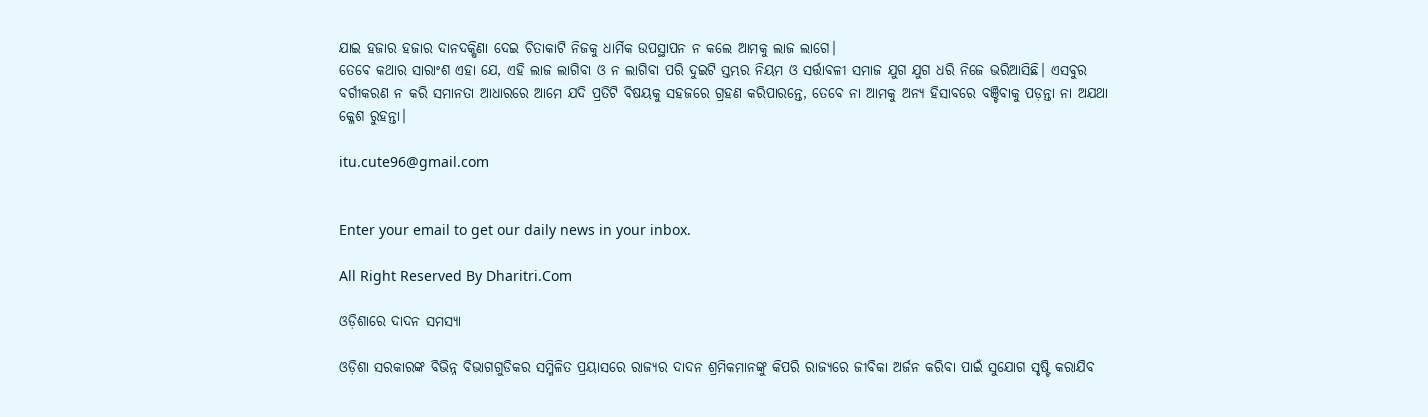ଯାଇ ହଜାର ହଜାର ଦାନଦକ୍ଷିଣା ଦେଇ ଚିତାକାଟି ନିଜକୁ ଧାର୍ମିକ ଉପସ୍ଥାପନ ନ କଲେ ଆମକୁ ଲାଜ ଲାଗେ।
ତେବେ କଥାର ସାରାଂଶ ଏହା ଯେ, ଏହି ଲାଜ ଲାଗିବା ଓ ନ ଲାଗିବା ପରି ଦୁଇଟି ସ୍ତମ୍ଭର ନିୟମ ଓ ସର୍ତ୍ତାବଳୀ ସମାଜ ଯୁଗ ଯୁଗ ଧରି ନିଜେ ଭରିଆସିଛି। ଏସବୁର ବର୍ଗୀକରଣ ନ କରି ସମାନତା ଆଧାରରେ ଆମେ ଯଦି ପ୍ରତିଟି ବିଷୟକୁ ସହଜରେ ଗ୍ରହଣ କରିପାରନ୍ତେ, ତେବେ ନା ଆମକୁ ଅନ୍ୟ ହିସାବରେ ବଞ୍ଚିବାକୁ ପଡ଼ନ୍ତା ନା ଅଯଥା କ୍ଳେଶ ରୁହନ୍ତା।

itu.cute96@gmail.com


Enter your email to get our daily news in your inbox.

All Right Reserved By Dharitri.Com

ଓଡ଼ିଶାରେ ଦାଦନ ସମସ୍ୟା

ଓଡ଼ିଶା ସରକାରଙ୍କ ବିଭିନ୍ନ ବିଭାଗଗୁଡିକର ସମ୍ମିଳିତ ପ୍ରୟାସରେ ରାଜ୍ୟର ଦାଦନ ଶ୍ରମିକମାନଙ୍କୁ କିପରି ରାଜ୍ୟରେ ଜୀବିକା ଅର୍ଜନ କରିବା ପାଇଁ ସୁଯୋଗ ସୃଷ୍ଟି କରାଯିବ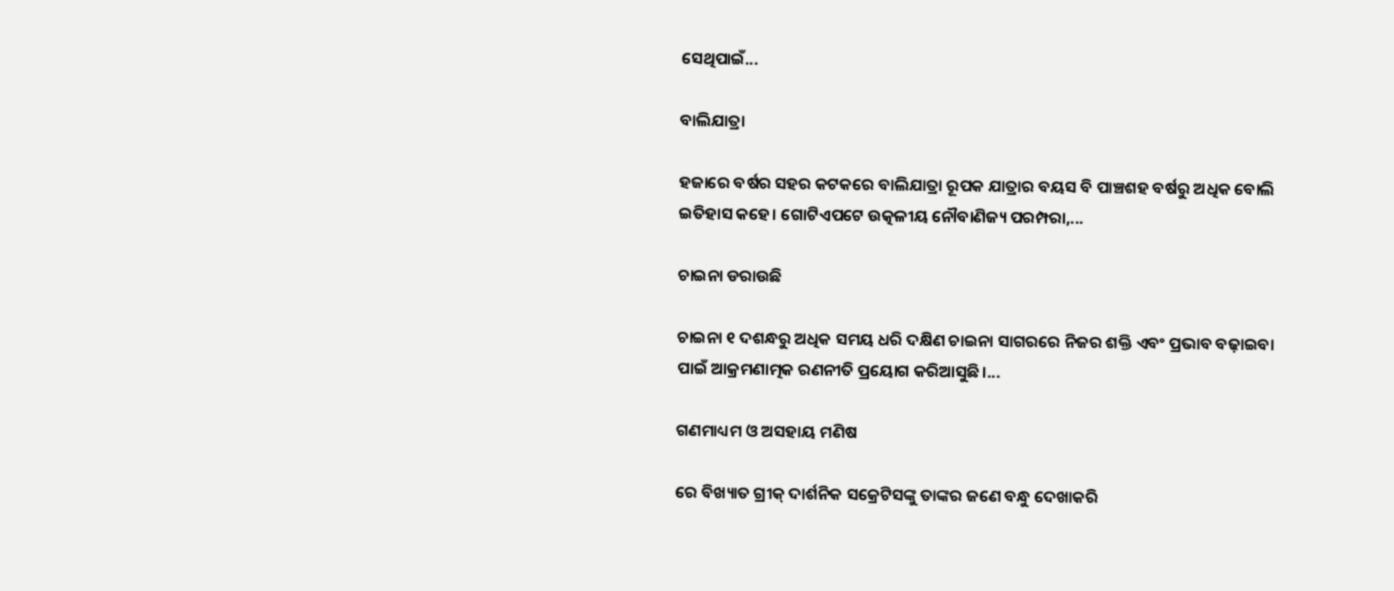ସେଥିପାଇଁ...

ବାଲିଯାତ୍ରା

ହଜାରେ ବର୍ଷର ସହର କଟକରେ ବାଲିଯାତ୍ରା ରୂପକ ଯାତ୍ରାର ବୟସ ବି ପାଞ୍ଚଶହ ବର୍ଷରୁ ଅଧିକ ବୋଲି ଇତିହାସ କହେ। ଗୋଟିଏପଟେ ଉତ୍କଳୀୟ ନୌବାଣିଜ୍ୟ ପରମ୍ପରା,...

ଚାଇନା ଡରାଉଛି

ଚାଇନା ୧ ଦଶନ୍ଧରୁ ଅଧିକ ସମୟ ଧରି ଦକ୍ଷିଣ ଚାଇନା ସାଗରରେ ନିଜର ଶକ୍ତି ଏବଂ ପ୍ରଭାବ ବଢ଼ାଇବା ପାଇଁ ଆକ୍ରମଣାତ୍ମକ ରଣନୀତି ପ୍ରୟୋଗ କରିଆସୁଛି।...

ଗଣମାଧ୍ୟମ ଓ ଅସହାୟ ମଣିଷ

ରେ ବିଖ୍ୟାତ ଗ୍ରୀକ୍‌ ଦାର୍ଶନିକ ସକ୍ରେଟିସଙ୍କୁ ତାଙ୍କର ଜଣେ ବନ୍ଧୁ ଦେଖାକରି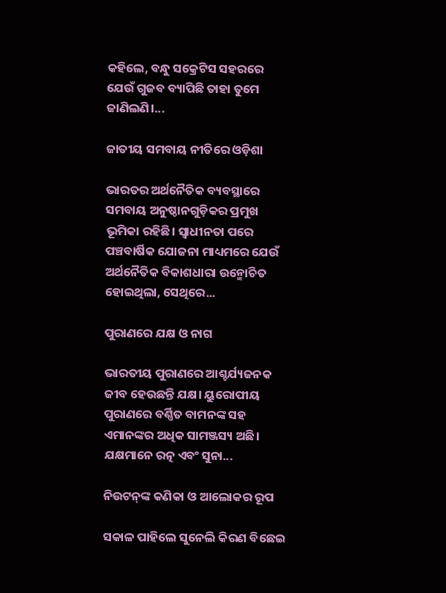କହିଲେ, ବନ୍ଧୁ ସକ୍ରେଟିସ ସହରରେ ଯେଉଁ ଗୁଜବ ବ୍ୟାପିଛି ତାହା ତୁମେ ଜାଣିଲଣି।...

ଜାତୀୟ ସମବାୟ ନୀତିରେ ଓଡ଼ିଶା

ଭାରତର ଅର୍ଥନୈତିକ ବ୍ୟବସ୍ଥାରେ ସମବାୟ ଅନୁଷ୍ଠାନଗୁଡ଼ିକର ପ୍ରମୁଖ ଭୂମିକା ରହିଛି। ସ୍ବାଧୀନତା ପରେ ପଞ୍ଚବାର୍ଷିକ ଯୋଜନା ମାଧ୍ୟମରେ ଯେଉଁ ଅର୍ଥନୈତିକ ବିକାଶଧାରା ଉନ୍ମୋଚିତ ହୋଇଥିଲା, ସେଥିରେ...

ପୁରାଣରେ ଯକ୍ଷ ଓ ନାଗ

ଭାରତୀୟ ପୁରାଣରେ ଆଶ୍ଚର୍ଯ୍ୟଜନକ ଜୀବ ହେଉଛନ୍ତି ଯକ୍ଷ। ୟୁରୋପୀୟ ପୁରାଣରେ ବର୍ଣ୍ଣିତ ବାମନଙ୍କ ସହ ଏମାନଙ୍କର ଅଧିକ ସାମଞ୍ଜସ୍ୟ ଅଛି। ଯକ୍ଷମାନେ ରତ୍ନ ଏବଂ ସୁନା...

ନିଉଟନ୍‌ଙ୍କ କଣିକା ଓ ଆଲୋକର ରୂପ

ସକାଳ ପାହିଲେ ସୁନେଲି କିରଣ ବିଛେଇ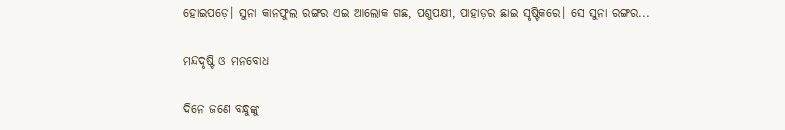ହୋଇପଡ଼େ। ସୁନା କାନଫୁଲ ରଙ୍ଗର ଏଇ ଆଲୋକ ଗଛ, ପଶୁପକ୍ଷୀ, ପାହାଡ଼ର ଛାଇ ସୃଷ୍ଟିକରେ। ସେ ସୁନା ରଙ୍ଗର...

ମନ୍ଦଦୃଷ୍ଟି ଓ ମନବୋଧ

ଦିନେ ଜଣେ ବନ୍ଧୁଙ୍କୁ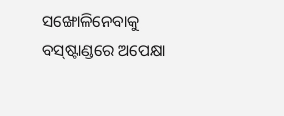ସଙ୍ଖୋଳିନେବାକୁ ବସ୍‌ଷ୍ଟାଣ୍ଡରେ ଅପେକ୍ଷା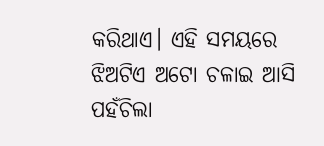କରିଥାଏ। ଏହି ସମୟରେ ଝିଅଟିଏ ଅଟୋ ଚଳାଇ ଆସି ପହଁଚିଲା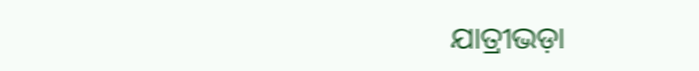ଯାତ୍ରୀଭଡ଼ା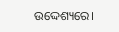ଉଦ୍ଦେଶ୍ୟରେ।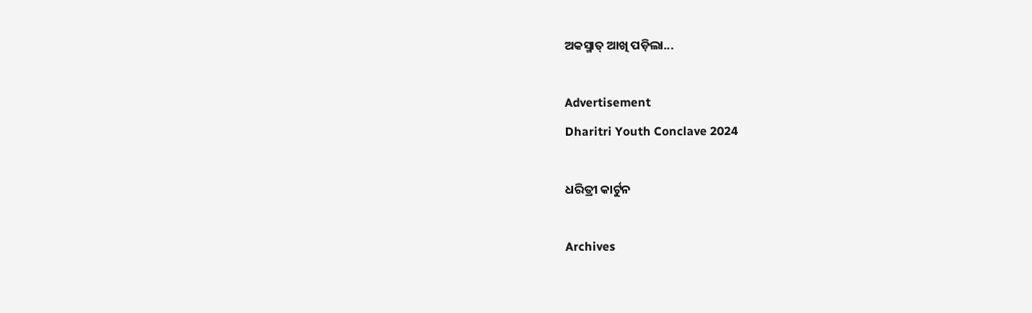ଅକସ୍ମାତ୍‌ ଆଖି ପଡ଼ିଲା...

Advertisement
Dharitri Youth Conclave 2024

ଧରିତ୍ରୀ କାର୍ଟୁନ

Archives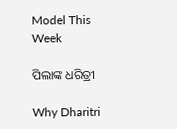Model This Week

ପିଲାଙ୍କ ଧରିତ୍ରୀ

Why Dharitri